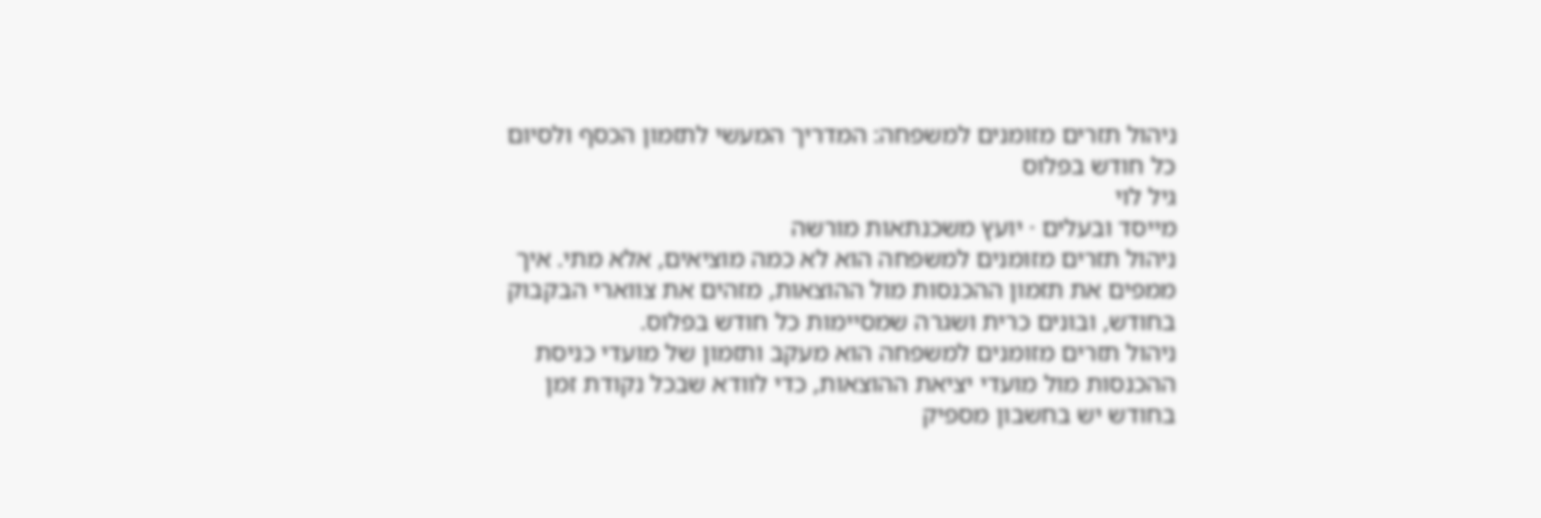ניהול תזרים מזומנים למשפחה: המדריך המעשי לתזמון הכסף ולסיום כל חודש בפלוס
גיל לוי
מייסד ובעלים · יועץ משכנתאות מורשה
ניהול תזרים מזומנים למשפחה הוא לא כמה מוציאים, אלא מתי. איך ממפים את תזמון ההכנסות מול ההוצאות, מזהים את צווארי הבקבוק בחודש, ובונים כרית ושגרה שמסיימות כל חודש בפלוס.
ניהול תזרים מזומנים למשפחה הוא מעקב ותזמון של מועדי כניסת ההכנסות מול מועדי יציאת ההוצאות, כדי לוודא שבכל נקודת זמן בחודש יש בחשבון מספיק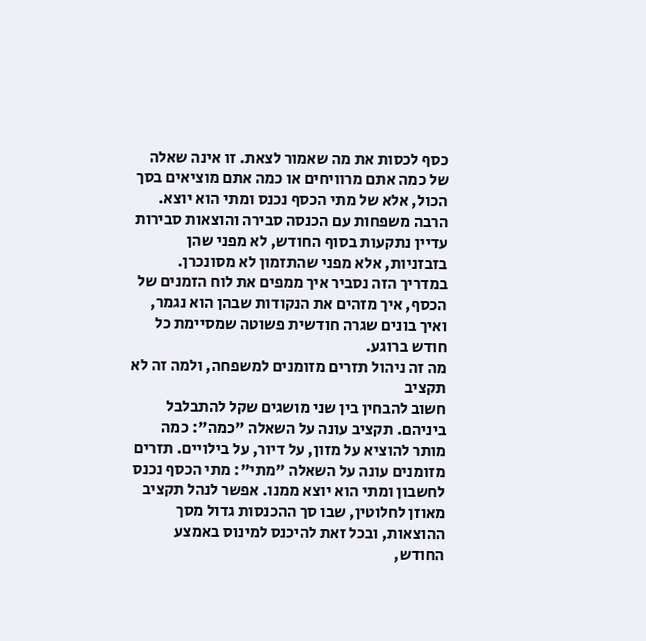כסף לכסות את מה שאמור לצאת. זו אינה שאלה של כמה אתם מרוויחים או כמה אתם מוציאים בסך הכול, אלא של מתי הכסף נכנס ומתי הוא יוצא. הרבה משפחות עם הכנסה סבירה והוצאות סבירות עדיין נתקעות בסוף החודש, לא מפני שהן בזבזניות, אלא מפני שהתזמון לא מסונכרן. במדריך הזה נסביר איך ממפים את לוח הזמנים של הכסף, איך מזהים את הנקודות שבהן הוא נגמר, ואיך בונים שגרה חודשית פשוטה שמסיימת כל חודש ברוגע.
מה זה ניהול תזרים מזומנים למשפחה, ולמה זה לא תקציב
חשוב להבחין בין שני מושגים שקל להתבלבל ביניהם. תקציב עונה על השאלה "כמה": כמה מותר להוציא על מזון, על דיור, על בילויים. תזרים מזומנים עונה על השאלה "מתי": מתי הכסף נכנס לחשבון ומתי הוא יוצא ממנו. אפשר לנהל תקציב מאוזן לחלוטין, שבו סך ההכנסות גדול מסך ההוצאות, ובכל זאת להיכנס למינוס באמצע החודש,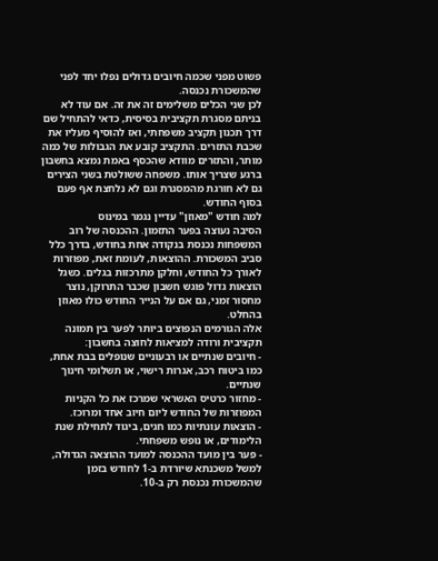פשוט מפני שכמה חיובים גדולים נפלו יחד לפני שהמשכורת נכנסה.
לכן שני הכלים משלימים זה את זה. אם עוד לא בניתם מסגרת תקציבית בסיסית, כדאי להתחיל שם דרך תכנון תקציב משפחתי, ואז להוסיף מעליו את שכבת התזרים. התקציב קובע את הגבולות של כמה מותר, והתזרים מוודא שהכסף באמת נמצא בחשבון ברגע שצריך אותו. משפחה ששולטת בשני הצירים גם לא חורגת מהמסגרת וגם לא נלחצת אף פעם בסוף החודש.
למה חודש "מאוזן" עדיין נגמר במינוס
הסיבה נעוצה בפער התזמון. ההכנסה של רוב המשפחות נכנסת בנקודה אחת בחודש, בדרך כלל סביב המשכורת. ההוצאות, לעומת זאת, מפוזרות לאורך כל החודש, וחלקן מתרכזות בגלים. כשגל הוצאות גדול פוגש חשבון שכבר התרוקן, נוצר מחסור זמני, גם אם על הנייר החודש כולו מאוזן בהחלט.
אלה הגורמים הנפוצים ביותר לפער בין תמונה תקציבית ורודה למציאות לחוצה בחשבון:
- חיובים שנתיים או רבעוניים שנופלים בבת אחת, כמו ביטוח רכב, אגרות רישוי, או תשלומי חינוך שנתיים.
- מחזור כרטיס האשראי שמרכז את כל הקניות המפוזרות של החודש ליום חיוב אחד ומרוכז.
- הוצאות עונתיות כמו חגים, ביגוד לתחילת שנת הלימודים, או נופש משפחתי.
- פער בין מועד ההכנסה למועד ההוצאה הגדולה, למשל משכנתא שיורדת ב-1 לחודש בזמן שהמשכורת נכנסת רק ב-10.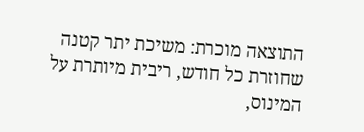התוצאה מוכרת: משיכת יתר קטנה שחוזרת כל חודש, ריבית מיותרת על המינוס,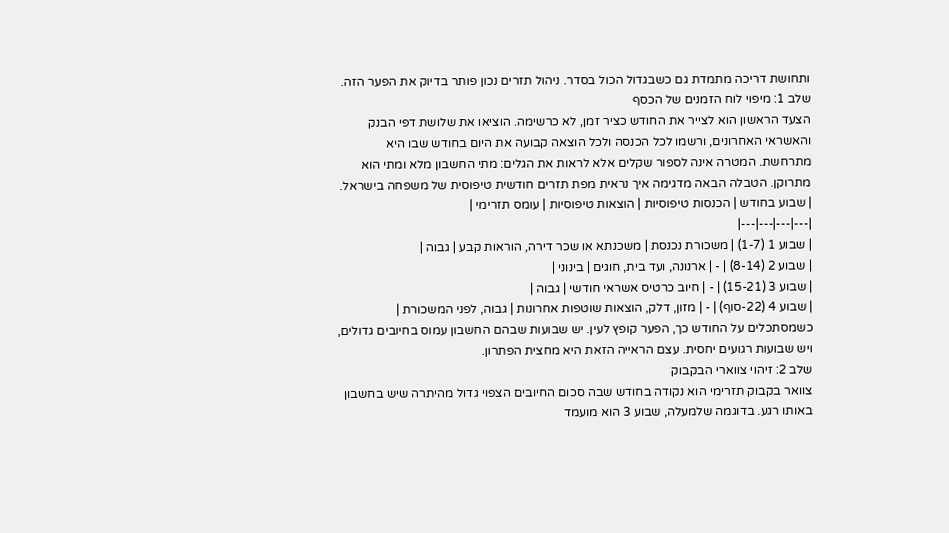ותחושת דריכה מתמדת גם כשבגדול הכול בסדר. ניהול תזרים נכון פותר בדיוק את הפער הזה.
שלב 1: מיפוי לוח הזמנים של הכסף
הצעד הראשון הוא לצייר את החודש כציר זמן, לא כרשימה. הוציאו את שלושת דפי הבנק והאשראי האחרונים, ורשמו לכל הכנסה ולכל הוצאה קבועה את היום בחודש שבו היא מתרחשת. המטרה אינה לספור שקלים אלא לראות את הגלים: מתי החשבון מלא ומתי הוא מתרוקן. הטבלה הבאה מדגימה איך נראית מפת תזרים חודשית טיפוסית של משפחה בישראל.
| שבוע בחודש | הכנסות טיפוסיות | הוצאות טיפוסיות | עומס תזרימי |
|---|---|---|---|
| שבוע 1 (1-7) | משכורת נכנסת | משכנתא או שכר דירה, הוראות קבע | גבוה |
| שבוע 2 (8-14) | - | ארנונה, ועד בית, חוגים | בינוני |
| שבוע 3 (15-21) | - | חיוב כרטיס אשראי חודשי | גבוה |
| שבוע 4 (22-סוף) | - | מזון, דלק, הוצאות שוטפות אחרונות | גבוה, לפני המשכורת |
כשמסתכלים על החודש כך, הפער קופץ לעין. יש שבועות שבהם החשבון עמוס בחיובים גדולים, ויש שבועות רגועים יחסית. עצם הראייה הזאת היא מחצית הפתרון.
שלב 2: זיהוי צווארי הבקבוק
צוואר בקבוק תזרימי הוא נקודה בחודש שבה סכום החיובים הצפוי גדול מהיתרה שיש בחשבון באותו רגע. בדוגמה שלמעלה, שבוע 3 הוא מועמד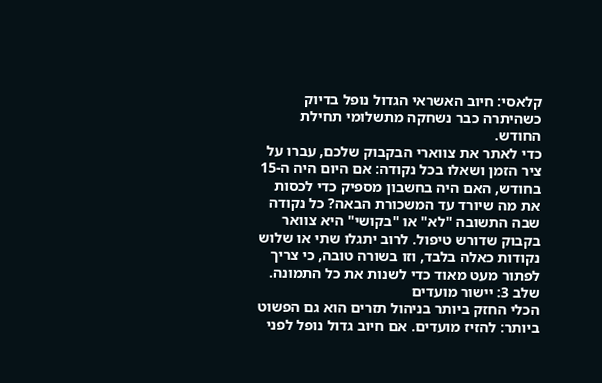קלאסי: חיוב האשראי הגדול נופל בדיוק כשהיתרה כבר נשחקה מתשלומי תחילת החודש.
כדי לאתר את צווארי הבקבוק שלכם, עברו על ציר הזמן ושאלו בכל נקודה: אם היום היה ה-15 בחודש, האם היה בחשבון מספיק כדי לכסות את מה שיורד עד המשכורת הבאה? כל נקודה שבה התשובה "לא" או "בקושי" היא צוואר בקבוק שדורש טיפול. לרוב יתגלו שתי או שלוש נקודות כאלה בלבד, וזו בשורה טובה, כי צריך לפתור מעט מאוד כדי לשנות את כל התמונה.
שלב 3: יישור מועדים
הכלי החזק ביותר בניהול תזרים הוא גם הפשוט ביותר: להזיז מועדים. אם חיוב גדול נופל לפני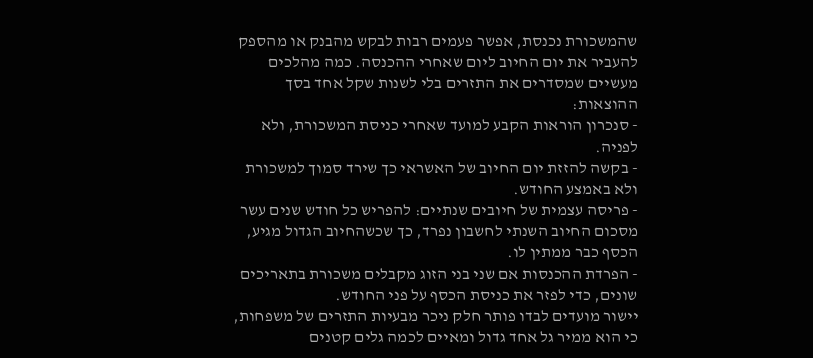שהמשכורת נכנסת, אפשר פעמים רבות לבקש מהבנק או מהספק להעביר את יום החיוב ליום שאחרי ההכנסה. כמה מהלכים מעשיים שמסדרים את התזרים בלי לשנות שקל אחד בסך ההוצאות:
- סנכרון הוראות הקבע למועד שאחרי כניסת המשכורת, ולא לפניה.
- בקשה להזזת יום החיוב של האשראי כך שירד סמוך למשכורת ולא באמצע החודש.
- פריסה עצמית של חיובים שנתיים: להפריש כל חודש שנים עשר מסכום החיוב השנתי לחשבון נפרד, כך שכשהחיוב הגדול מגיע, הכסף כבר ממתין לו.
- הפרדת ההכנסות אם שני בני הזוג מקבלים משכורת בתאריכים שונים, כדי לפזר את כניסת הכסף על פני החודש.
יישור מועדים לבדו פותר חלק ניכר מבעיות התזרים של משפחות, כי הוא ממיר גל אחד גדול ומאיים לכמה גלים קטנים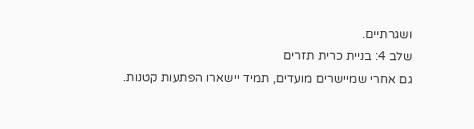ושגרתיים.
שלב 4: בניית כרית תזרים
גם אחרי שמיישרים מועדים, תמיד יישארו הפתעות קטנות.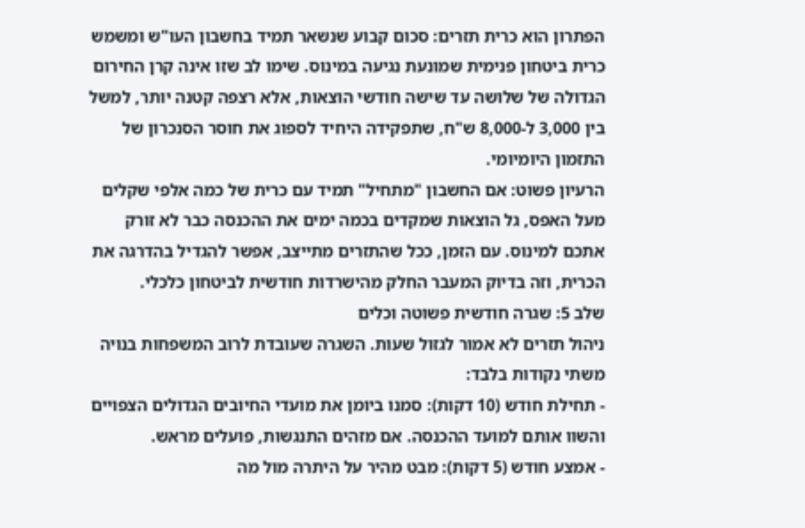הפתרון הוא כרית תזרים: סכום קבוע שנשאר תמיד בחשבון העו"ש ומשמש כרית ביטחון פנימית שמונעת נגיעה במינוס. שימו לב שזו אינה קרן החירום הגדולה של שלושה עד שישה חודשי הוצאות, אלא רצפה קטנה יותר, למשל בין 3,000 ל-8,000 ש"ח, שתפקידה היחיד לספוג את חוסר הסנכרון של התזמון היומיומי.
הרעיון פשוט: אם החשבון "מתחיל" תמיד עם כרית של כמה אלפי שקלים מעל האפס, גל הוצאות שמקדים בכמה ימים את ההכנסה כבר לא זורק אתכם למינוס. עם הזמן, ככל שהתזרים מתייצב, אפשר להגדיל בהדרגה את הכרית, וזה בדיוק המעבר החלק מהישרדות חודשית לביטחון כלכלי.
שלב 5: שגרה חודשית פשוטה וכלים
ניהול תזרים לא אמור לגזול שעות. השגרה שעובדת לרוב המשפחות בנויה משתי נקודות בלבד:
- תחילת חודש (10 דקות): סמנו ביומן את מועדי החיובים הגדולים הצפויים והשוו אותם למועד ההכנסה. אם מזהים התנגשות, פועלים מראש.
- אמצע חודש (5 דקות): מבט מהיר על היתרה מול מה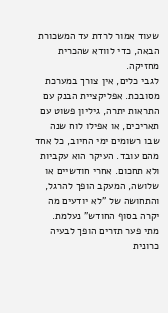שעוד אמור לרדת עד המשכורת הבאה, כדי לוודא שהכרית מחזיקה.
לגבי כלים, אין צורך במערכת מסובכת. אפליקציית הבנק עם התראות יתרה, גיליון פשוט עם תאריכים, או אפילו לוח שנה שבו רשומים ימי החיוב, כל אחד מהם עובד. העיקר הוא עקביות ולא תחכום. אחרי חודשיים או שלושה, המעקב הופך להרגל, והתחושה של "לא יודעים מה יקרה בסוף החודש" נעלמת.
מתי פער תזרים הופך לבעיה כרונית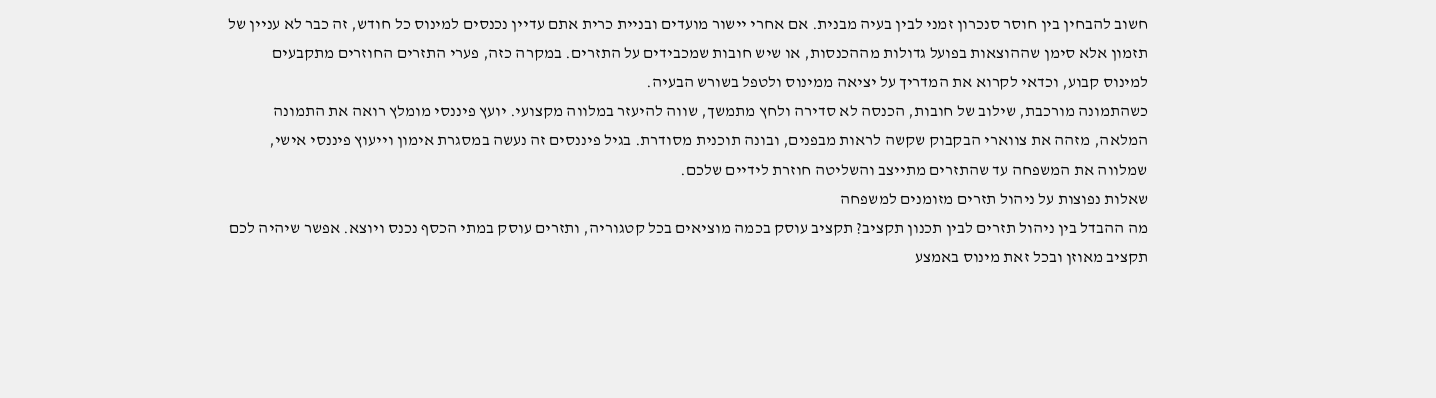חשוב להבחין בין חוסר סנכרון זמני לבין בעיה מבנית. אם אחרי יישור מועדים ובניית כרית אתם עדיין נכנסים למינוס כל חודש, זה כבר לא עניין של תזמון אלא סימן שההוצאות בפועל גדולות מההכנסות, או שיש חובות שמכבידים על התזרים. במקרה כזה, פערי התזרים החוזרים מתקבעים למינוס קבוע, וכדאי לקרוא את המדריך על יציאה ממינוס ולטפל בשורש הבעיה.
כשהתמונה מורכבת, שילוב של חובות, הכנסה לא סדירה ולחץ מתמשך, שווה להיעזר במלווה מקצועי. יועץ פיננסי מומלץ רואה את התמונה המלאה, מזהה את צווארי הבקבוק שקשה לראות מבפנים, ובונה תוכנית מסודרת. בגיל פיננסים זה נעשה במסגרת אימון וייעוץ פיננסי אישי, שמלווה את המשפחה עד שהתזרים מתייצב והשליטה חוזרת לידיים שלכם.
שאלות נפוצות על ניהול תזרים מזומנים למשפחה
מה ההבדל בין ניהול תזרים לבין תכנון תקציב? תקציב עוסק בכמה מוציאים בכל קטגוריה, ותזרים עוסק במתי הכסף נכנס ויוצא. אפשר שיהיה לכם תקציב מאוזן ובכל זאת מינוס באמצע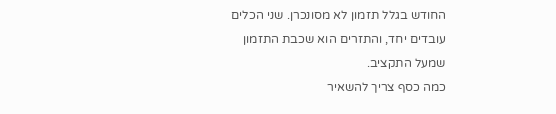החודש בגלל תזמון לא מסונכרן. שני הכלים עובדים יחד, והתזרים הוא שכבת התזמון שמעל התקציב.
כמה כסף צריך להשאיר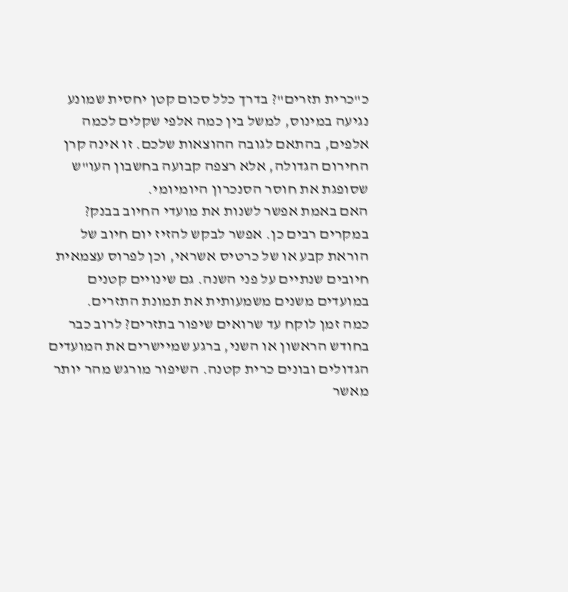כ"כרית תזרים"? בדרך כלל סכום קטן יחסית שמונע נגיעה במינוס, למשל בין כמה אלפי שקלים לכמה אלפים, בהתאם לגובה ההוצאות שלכם. זו אינה קרן החירום הגדולה, אלא רצפה קבועה בחשבון העו"ש שסופגת את חוסר הסנכרון היומיומי.
האם באמת אפשר לשנות את מועדי החיוב בבנק? במקרים רבים כן. אפשר לבקש להזיז יום חיוב של הוראת קבע או של כרטיס אשראי, וכן לפרוס עצמאית חיובים שנתיים על פני השנה. גם שינויים קטנים במועדים משנים משמעותית את תמונת התזרים.
כמה זמן לוקח עד שרואים שיפור בתזרים? לרוב כבר בחודש הראשון או השני, ברגע שמיישרים את המועדים הגדולים ובונים כרית קטנה. השיפור מורגש מהר יותר מאשר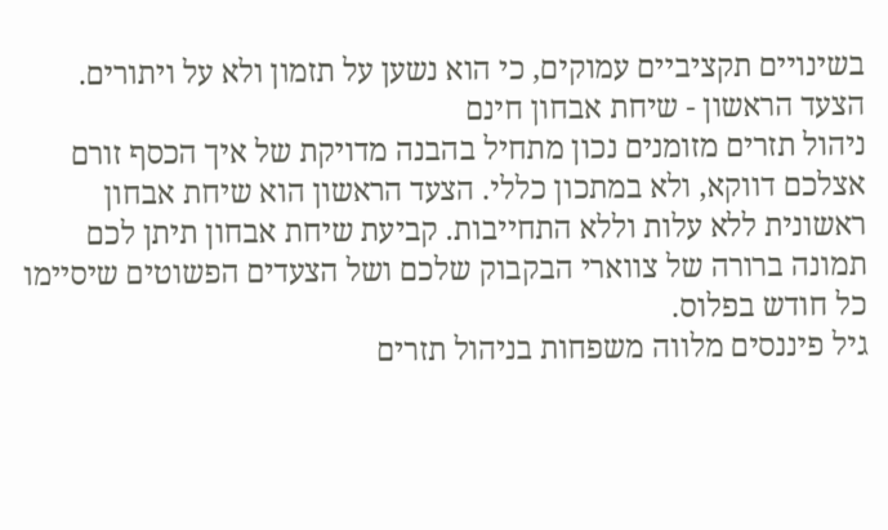בשינויים תקציביים עמוקים, כי הוא נשען על תזמון ולא על ויתורים.
הצעד הראשון - שיחת אבחון חינם
ניהול תזרים מזומנים נכון מתחיל בהבנה מדויקת של איך הכסף זורם אצלכם דווקא, ולא במתכון כללי. הצעד הראשון הוא שיחת אבחון ראשונית ללא עלות וללא התחייבות. קביעת שיחת אבחון תיתן לכם תמונה ברורה של צווארי הבקבוק שלכם ושל הצעדים הפשוטים שיסיימו כל חודש בפלוס.
גיל פיננסים מלווה משפחות בניהול תזרים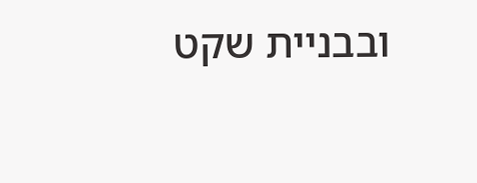ובבניית שקט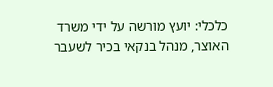כלכלי: יועץ מורשה על ידי משרד האוצר, מנהל בנקאי בכיר לשעבר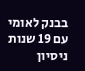בבנק לאומי עם 19 שנות ניסיון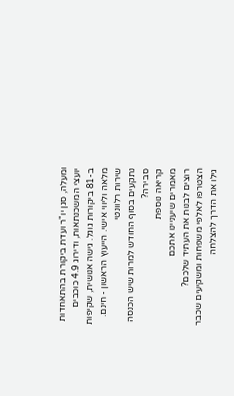ומעלה, סגן יו"ר ועדת ביקורת בהתאחדות יועצי המשכנתאות, ודירוג 4.9 כוכבים ב-81 ביקורות גוגל. גישה אנושית, שקיפות מלאה וליווי אישי. הייעוץ הראשון - חינם.
שירות רלוונטי
נתקעים בסוף החודש למרות שיש הכנסה סבירה?
קריאה נוספת
מאמרים שיעניינו אתכם
רוצים לבנות את העתיד שלכם?
הצטרפו לאלפי משפחות ומשקיעים שכבר גילו את הדרך להצלחה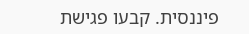פיננסית. קבעו פגישת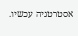אסטרטגיה עכשיו.